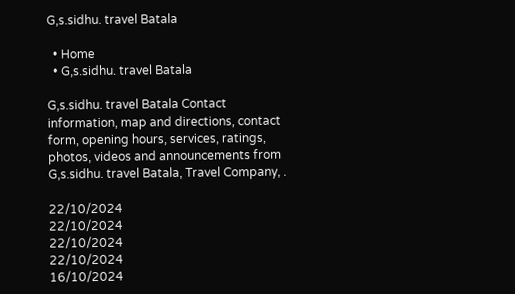G,s.sidhu. travel Batala

  • Home
  • G,s.sidhu. travel Batala

G,s.sidhu. travel Batala Contact information, map and directions, contact form, opening hours, services, ratings, photos, videos and announcements from G,s.sidhu. travel Batala, Travel Company, .

22/10/2024
22/10/2024
22/10/2024
22/10/2024
16/10/2024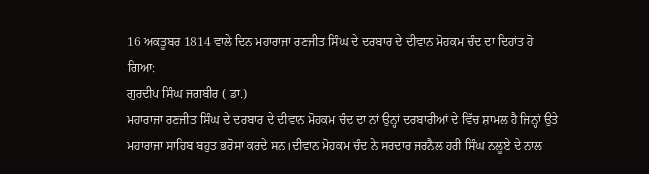16 ਅਕਤੂਬਰ 1814 ਵਾਲੇ ਦਿਨ ਮਹਾਰਾਜਾ ਰਣਜੀਤ ਸਿੰਘ ਦੇ ਦਰਬਾਰ ਦੇ ਦੀਵਾਨ ਮੋਹਕਮ ਚੰਦ ਦਾ ਦਿਹਾਂਤ ਹੋ ਗਿਆ:
ਗੁਰਦੀਪ ਸਿੰਘ ਜਗਬੀਰ ( ਡਾ.)
ਮਹਾਰਾਜਾ ਰਣਜੀਤ ਸਿੰਘ ਦੇ ਦਰਬਾਰ ਦੇ ਦੀਵਾਨ ਮੋਹਕਮ ਚੰਦ ਦਾ ਨਾਂ ਉਨ੍ਹਾਂ ਦਰਬਾਰੀਆਂ ਦੇ ਵਿੱਚ ਸ਼ਾਮਲ ਹੈ ਜਿਨ੍ਹਾਂ ਉਤੇ ਮਹਾਰਾਜਾ ਸਾਹਿਬ ਬਹੁਤ ਭਰੋਸਾ ਕਰਦੇ ਸਨ।ਦੀਵਾਨ ਮੋਹਕਮ ਚੰਦ ਨੇ ਸਰਦਾਰ ਜਰਨੈਲ ਹਰੀ ਸਿੰਘ ਨਲੂਏ ਦੇ ਨਾਲ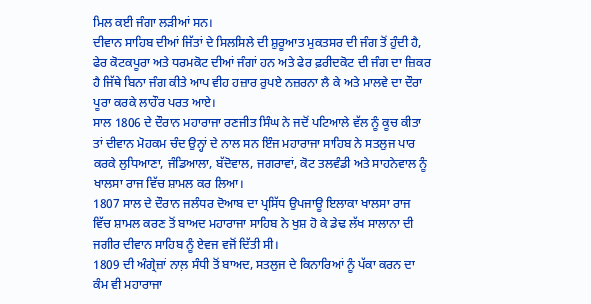ਮਿਲ ਕਈ ਜੰਗਾ ਲੜੀਆਂ ਸਨ।
ਦੀਵਾਨ ਸਾਹਿਬ ਦੀਆਂ ਜਿੱਤਾਂ ਦੇ ਸਿਲਸਿਲੇ ਦੀ ਸ਼ੁਰੂਆਤ ਮੁਕਤਸਰ ਦੀ ਜੰਗ ਤੋਂ ਹੁੰਦੀ ਹੈ, ਫੇਰ ਕੋਟਕਪੂਰਾ ਅਤੇ ਧਰਮਕੋਟ ਦੀਆਂ ਜੰਗਾਂ ਹਨ ਅਤੇ ਫੇਰ ਫ਼ਰੀਦਕੋਟ ਦੀ ਜੰਗ ਦਾ ਜ਼ਿਕਰ ਹੈ ਜਿੱਥੇ ਬਿਨਾ ਜੰਗ ਕੀਤੇ ਆਪ ਵੀਹ ਹਜ਼ਾਰ ਰੁਪਏ ਨਜ਼ਰਨਾ ਲੈ ਕੇ ਅਤੇ ਮਾਲਵੇ ਦਾ ਦੌਰਾ ਪੂਰਾ ਕਰਕੇ ਲਾਹੌਰ ਪਰਤ ਆਏ।
ਸਾਲ 1806 ਦੇ ਦੌਰਾਨ ਮਹਾਰਾਜਾ ਰਣਜੀਤ ਸਿੰਘ ਨੇ ਜਦੋਂ ਪਟਿਆਲੇ ਵੱਲ ਨੂੰ ਕੂਚ ਕੀਤਾ ਤਾਂ ਦੀਵਾਨ ਮੋਹਕਮ ਚੰਦ ਉਨ੍ਹਾਂ ਦੇ ਨਾਲ ਸਨ ਇੰਜ ਮਹਾਰਾਜਾ ਸਾਹਿਬ ਨੇ ਸਤਲੁਜ ਪਾਰ ਕਰਕੇ ਲੁਧਿਆਣਾ, ਜੰਡਿਆਲਾ, ਬੱਦੋਵਾਲ, ਜਗਰਾਵਾਂ, ਕੋਟ ਤਲਵੰਡੀ ਅਤੇ ਸਾਹਨੇਵਾਲ ਨੂੰ ਖਾਲਸਾ ਰਾਜ ਵਿੱਚ ਸ਼ਾਮਲ ਕਰ ਲਿਆ।
1807 ਸਾਲ ਦੇ ਦੌਰਾਨ ਜਲੰਧਰ ਦੋਆਬ ਦਾ ਪ੍ਰਸਿੱਧ ਉਪਜਾਊ ਇਲਾਕਾ ਖਾਲਸਾ ਰਾਜ ਵਿੱਚ ਸ਼ਾਮਲ ਕਰਣ ਤੋਂ ਬਾਅਦ ਮਹਾਰਾਜਾ ਸਾਹਿਬ ਨੇ ਖੁਸ਼ ਹੋ ਕੇ ਡੇਢ ਲੱਖ ਸਾਲਾਨਾ ਦੀ ਜਗੀਰ ਦੀਵਾਨ ਸਾਹਿਬ ਨੂੰ ਏਵਜ ਵਜੋਂ ਦਿੱਤੀ ਸੀ।
1809 ਦੀ ਅੰਗ੍ਰੇਜ਼ਾਂ ਨਾਲ਼ ਸੰਧੀ ਤੋਂ ਬਾਅਦ, ਸਤਲੁਜ ਦੇ ਕਿਨਾਰਿਆਂ ਨੂੰ ਪੱਕਾ ਕਰਨ ਦਾ ਕੰਮ ਵੀ ਮਹਾਰਾਜਾ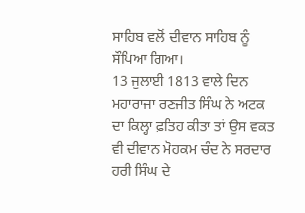ਸਾਹਿਬ ਵਲੋਂ ਦੀਵਾਨ ਸਾਹਿਬ ਨੂੰ ਸੌਪਿਆ ਗਿਆ।
13 ਜੁਲਾਈ 1813 ਵਾਲੇ ਦਿਨ ਮਹਾਰਾਜਾ ਰਣਜੀਤ ਸਿੰਘ ਨੇ ਅਟਕ ਦਾ ਕਿਲ੍ਹਾ ਫ਼ਤਿਹ ਕੀਤਾ ਤਾਂ ਉਸ ਵਕਤ ਵੀ ਦੀਵਾਨ ਮੋਹਕਮ ਚੰਦ ਨੇ ਸਰਦਾਰ ਹਰੀ ਸਿੰਘ ਦੇ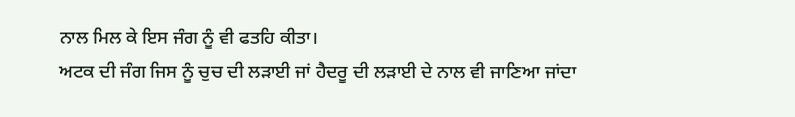ਨਾਲ ਮਿਲ ਕੇ ਇਸ ਜੰਗ ਨੂੰ ਵੀ ਫਤਹਿ ਕੀਤਾ।
ਅਟਕ ਦੀ ਜੰਗ ਜਿਸ ਨੂੰ ਚੁਚ ਦੀ ਲੜਾਈ ਜਾਂ ਹੈਦਰੂ ਦੀ ਲੜਾਈ ਦੇ ਨਾਲ ਵੀ ਜਾਣਿਆ ਜਾਂਦਾ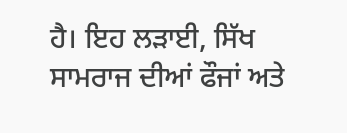ਹੈ। ਇਹ ਲੜਾਈ, ਸਿੱਖ ਸਾਮਰਾਜ ਦੀਆਂ ਫੌਜਾਂ ਅਤੇ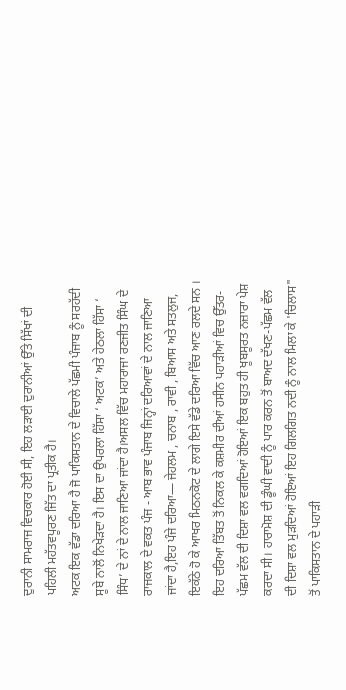ਦੁਰਾਨੀ ਸਾਮਰਾਜ ਵਿਚਕਾਰ ਹੋਈ ਸੀ, ਇਹ ਲੜਾਈ ਦੁਰਾਨੀਆਂ ਉੱਤੇ ਸਿੱਖਾਂ ਦੀ ਪਹਿਲੀ ਮਹੱਤਵਪੂਰਣ ਜਿੱਤ ਦਾ ਪ੍ਰਤੀਕ ਹੈ।
ਅਟਕ ਇਕ ਵੱਡਾ ਦਰਿਆ ਹੈ ਜੋ ਪਾਕਿਸਤਾਨ ਦੇ ਵਿਚਾਲੇ ਪੱਛਮੀ ਪੰਜਾਬ ਨੂੰ ਸਰਹੱਦੀ ਸੂਬੇ ਨਾਲੋਂ ਨਿਖੇੜਦਾ ਹੈ। ਇਸ ਦਾ ਉਪਰਲਾ ਹਿੱਸਾ ‘ ਅਟਕ’ ਅਤੇ ਹੇਠਲਾ ਹਿੱਸਾ ‘ ਸਿੰਧ’ ਦੇ ਨਾਂ ਦੇ ਨਾਲ ਜਾਣਿਆ ਜਾਂਦਾ ਹੈ।ਅਸਲ ਵਿੱਚ ਮਹਾਰਾਜਾ ਰਣਜੀਤ ਸਿੰਘ ਦੇ ਰਾਜਕਾਲ ਦੇ ਵਕਤ ਪੰਜ - ਆਬ ਭਾਵ ਪੰਜਾਬ ਜਿਨ੍ਹਾਂ ਦਰਿਆਵਾਂ ਦੇ ਨਾਲ ਜਾਣਿਆ ਜਾਂਦਾ ਹੈ,ਇਹ ਪੰਜੇ ਦਰਿਆ— ਜੇਹਲਮ , ਚਨਾਬ , ਰਾਵੀ , ਬਿਆਸ ਅਤੇ ਸਤਲੁਜ, ਇਕੱਠੇ ਹੋ ਕੇ ਆਖਰ ਮਿਠਨਕੋਟ ਦੇ ਲਾਗੇ ਇਸੇ ਵੱਡੇ ਦਰਿਆ ਵਿੱਚ ਆਣ ਰਲਦੇ ਸਨ ।
ਇਹ ਦਰਿਆ ਤਿੱਬਤ ਤੋਂ ਨਿਕਲ ਕੇ ਕਸ਼ਮੀਰ ਦੀਆਂ ਹਸੀਨ ਪਹਾੜੀਆਂ ਵਿਚ ਉੱਤਰ-ਪੱਛਮ ਵੱਲ ਦੀ ਦਿਸ਼ਾ ਵਲ ਵਗਦਿਆਂ ਹੋਇਆਂ ਇਕ ਬਹੁਤ ਹੀ ਖੂਬਸੂਰਤ ਨਜ਼ਾਰਾ ਪੇਸ਼ ਕਰਦਾ ਸੀ। ਹਾਰਾਮੋਸ਼ ਦੀ ਡੂੰਘੀ ਵਾਦੀ ਨੂੰ ਪਾਰ ਕਰਨ ਤੋਂ ਬਾਅਦ ਦੱਖਣ-ਪੱਛਮ ਵੱਲ ਦੀ ਦਿਸ਼ਾ ਵਲ ਮੁੜਦਿਆਂ ਹੋਇਆਂ ਇਹ ਗਿਲਗਿਤ ਨਦੀ ਨੂੰ ਨਾਲ ਮਿਲਾ ਕੇ 'ਚਿਲਾਸ" ਤੋਂ ਪਾਕਿਸਤਾਨ ਦੇ ਪਹਾੜੀ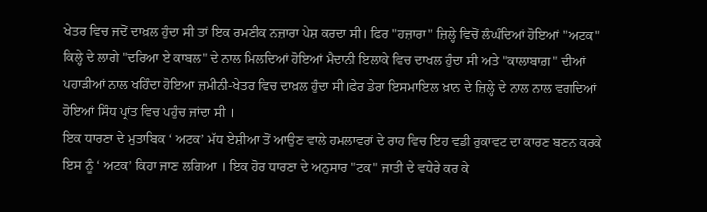ਖੇਤਰ ਵਿਚ ਜਦੋਂ ਦਾਖ਼ਲ ਹੁੰਦਾ ਸੀ ਤਾਂ ਇਕ ਰਮਣੀਕ ਨਜ਼ਾਰਾ ਪੇਸ਼ ਕਰਦਾ ਸੀ। ਫਿਰ "ਹਜ਼ਾਰਾ" ਜ਼ਿਲ੍ਹੇ ਵਿਚੋਂ ਲੰਘੰਦਿਆਂ ਹੋਇਆਂ "ਅਟਕ" ਕਿਲ੍ਹੇ ਦੇ ਲਾਗੇ "ਦਰਿਆ ਏ ਕਾਬਲ" ਦੇ ਨਾਲ ਮਿਲਦਿਆਂ ਹੋਇਆਂ ਮੈਦਾਨੀ ਇਲਾਕੇ ਵਿਚ ਦਾਖਲ ਹੁੰਦਾ ਸੀ ਅਤੇ "ਕਾਲਾਬਾਗ਼" ਦੀਆਂ ਪਹਾੜੀਆਂ ਨਾਲ ਖਹਿੰਦਾ ਹੋਇਆ ਜ਼ਮੀਨੀ-ਖੇਤਰ ਵਿਚ ਦਾਖ਼ਲ ਹੁੰਦਾ ਸੀ।ਫੇਰ ਡੇਰਾ ਇਸਮਾਇਲ ਖ਼ਾਨ ਦੇ ਜ਼ਿਲ੍ਹੇ ਦੇ ਨਾਲ ਨਾਲ ਵਗਦਿਆਂ ਹੋਇਆਂ ਸਿੰਧ ਪ੍ਰਾਂਤ ਵਿਚ ਪਹੁੰਚ ਜਾਂਦਾ ਸੀ ।
ਇਕ ਧਾਰਣਾ ਦੇ ਮੁਤਾਬਿਕ ‘ ਅਟਕ’ ਮੱਧ ਏਸ਼ੀਆ ਤੋਂ ਆਉਣ ਵਾਲੇ ਹਮਲਾਵਰਾਂ ਦੇ ਰਾਹ ਵਿਚ ਇਹ ਵਡੀ ਰੁਕਾਵਟ ਦਾ ਕਾਰਣ ਬਣਨ ਕਰਕੇ ਇਸ ਨੂੰ ‘ ਅਟਕ’ ਕਿਹਾ ਜਾਣ ਲਗਿਆ । ਇਕ ਹੋਰ ਧਾਰਣਾ ਦੇ ਅਨੁਸਾਰ "ਟਕ" ਜਾਤੀ ਦੇ ਵਧੇਰੇ ਕਰ ਕੇ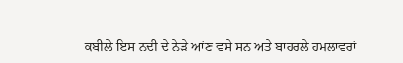ਕਬੀਲੇ ਇਸ ਨਦੀ ਦੇ ਨੇੜੇ ਆਂਣ ਵਸੇ ਸਨ ਅਤੇ ਬਾਹਰਲੇ ਹਮਲਾਵਰਾਂ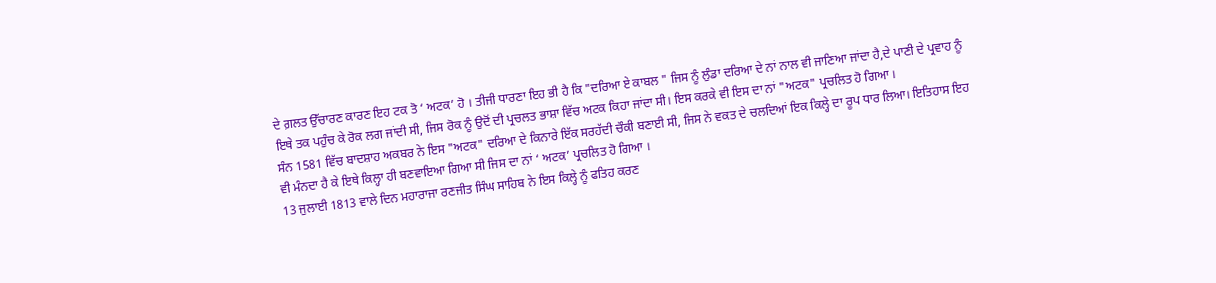ਦੇ ਗ਼ਲਤ ਉੱਚਾਰਣ ਕਾਰਣ ਇਹ ਟਕ ਤੋ ‘ ਅਟਕ’ ਹੋ । ਤੀਜੀ ਧਾਰਣਾ ਇਹ ਭੀ ਹੈ ਕਿ "ਦਰਿਆ ਏ ਕਾਬਲ " ਜਿਸ ਨੂੰ ਲੁੰਡਾ ਦਰਿਆ ਦੇ ਨਾਂ ਨਾਲ ਵੀ ਜਾਣਿਆ ਜਾਂਦਾ ਹੈ,ਦੇ ਪਾਣੀ ਦੇ ਪ੍ਰਵਾਹ ਨੂੰ ਇਥੇ ਤਕ ਪਹੁੰਚ ਕੇ ਰੋਕ ਲਗ ਜਾਂਦੀ ਸੀ, ਜਿਸ ਰੋਕ ਨੂੰ ਉਦੋਂ ਦੀ ਪ੍ਰਚਲਤ ਭਾਸ਼ਾ ਵਿੱਚ ਅਟਕ ਕਿਹਾ ਜਾਂਦਾ ਸੀ। ਇਸ ਕਰਕੇ ਵੀ ਇਸ ਦਾ ਨਾਂ "ਅਟਕ" ਪ੍ਰਚਲਿਤ ਹੋ ਗਿਆ ।
ਸੰਨ 1581 ਵਿੱਚ ਬਾਦਸ਼ਾਹ ਅਕਬਰ ਨੇ ਇਸ "ਅਟਕ" ਦਰਿਆ ਦੇ ਕਿਨਾਰੇ ਇੱਕ ਸਰਹੱਦੀ ਚੌਕੀ ਬਣਾਈ ਸੀ, ਜਿਸ ਨੇ ਵਕਤ ਦੇ ਚਲਦਿਆਂ ਇਕ ਕਿਲ੍ਹੇ ਦਾ ਰੂਪ ਧਾਰ ਲਿਆ। ਇਤਿਹਾਸ ਇਹ ਵੀ ਮੰਨਦਾ ਹੈ ਕੇ ਇਥੇ ਕਿਲ੍ਹਾ ਹੀ ਬਣਵਾਇਆ ਗਿਆ ਸੀ ਜਿਸ ਦਾ ਨਾਂ ‘ ਅਟਕ’ ਪ੍ਰਚਲਿਤ ਹੋ ਗਿਆ ।
13 ਜੁਲਾਈ 1813 ਵਾਲੇ ਦਿਨ ਮਹਾਰਾਜਾ ਰਣਜੀਤ ਸਿੰਘ ਸਾਹਿਬ ਨੇ ਇਸ ਕਿਲ੍ਹੇ ਨੂੰ ਫਤਿਹ ਕਰਣ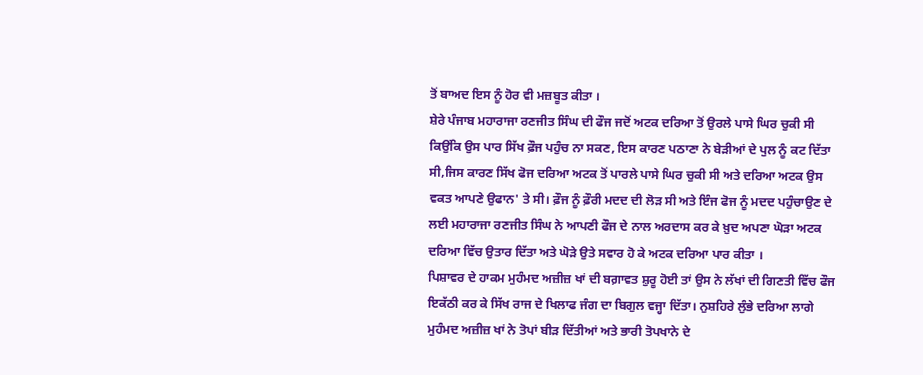ਤੋਂ ਬਾਅਦ ਇਸ ਨੂੰ ਹੋਰ ਵੀ ਮਜ਼ਬੂਤ ਕੀਤਾ ।
ਸ਼ੇਰੇ ਪੰਜਾਬ ਮਹਾਰਾਜਾ ਰਣਜੀਤ ਸਿੰਘ ਦੀ ਫੌਜ ਜਦੋਂ ਅਟਕ ਦਰਿਆ ਤੋਂ ਉਰਲੇ ਪਾਸੇ ਘਿਰ ਚੁਕੀ ਸੀ ਕਿਉਂਕਿ ਉਸ ਪਾਰ ਸਿੱਖ ਫ਼ੌਜ ਪਹੁੰਚ ਨਾ ਸਕਣ, ਇਸ ਕਾਰਣ ਪਠਾਣਾ ਨੇ ਬੇੜੀਆਂ ਦੇ ਪੁਲ ਨੂੰ ਕਟ ਦਿੱਤਾ ਸੀ,ਜਿਸ ਕਾਰਣ ਸਿੱਖ ਫੋਜ ਦਰਿਆ ਅਟਕ ਤੋਂ ਪਾਰਲੇ ਪਾਸੇ ਘਿਰ ਚੁਕੀ ਸੀ ਅਤੇ ਦਰਿਆ ਅਟਕ ਉਸ ਵਕਤ ਆਪਣੇ ਉਫਾਨ' ਤੇ ਸੀ। ਫ਼ੌਜ ਨੂੰ ਫ਼ੌਰੀ ਮਦਦ ਦੀ ਲੋੜ ਸੀ ਅਤੇ ਇੰਜ ਫੋਜ ਨੂੰ ਮਦਦ ਪਹੁੰਚਾਉਣ ਦੇ ਲਈ ਮਹਾਰਾਜਾ ਰਣਜੀਤ ਸਿੰਘ ਨੇ ਆਪਣੀ ਫੌਜ ਦੇ ਨਾਲ ਅਰਦਾਸ ਕਰ ਕੇ ਖ਼ੁਦ ਅਪਣਾ ਘੋੜਾ ਅਟਕ ਦਰਿਆ ਵਿੱਚ ਉਤਾਰ ਦਿੱਤਾ ਅਤੇ ਘੋੜੇ ਉਤੇ ਸਵਾਰ ਹੋ ਕੇ ਅਟਕ ਦਰਿਆ ਪਾਰ ਕੀਤਾ ।
ਪਿਸ਼ਾਵਰ ਦੇ ਹਾਕਮ ਮੁਹੰਮਦ ਅਜ਼ੀਜ਼ ਖਾਂ ਦੀ ਬਗ਼ਾਵਤ ਸ਼ੁਰੂ ਹੋਈ ਤਾਂ ਉਸ ਨੇ ਲੱਖਾਂ ਦੀ ਗਿਣਤੀ ਵਿੱਚ ਫੌਜ ਇਕੱਠੀ ਕਰ ਕੇ ਸਿੱਖ ਰਾਜ ਦੇ ਖਿਲਾਫ ਜੰਗ ਦਾ ਬਿਗੁਲ ਵਜ੍ਹਾ ਦਿੱਤਾ। ਨੁਸ਼ਹਿਰੇ ਲੁੰਭੇ ਦਰਿਆ ਲਾਗੇ ਮੁਹੰਮਦ ਅਜ਼ੀਜ਼ ਖਾਂ ਨੇ ਤੋਪਾਂ ਬੀੜ ਦਿੱਤੀਆਂ ਅਤੇ ਭਾਰੀ ਤੋਪਖਾਨੇ ਦੇ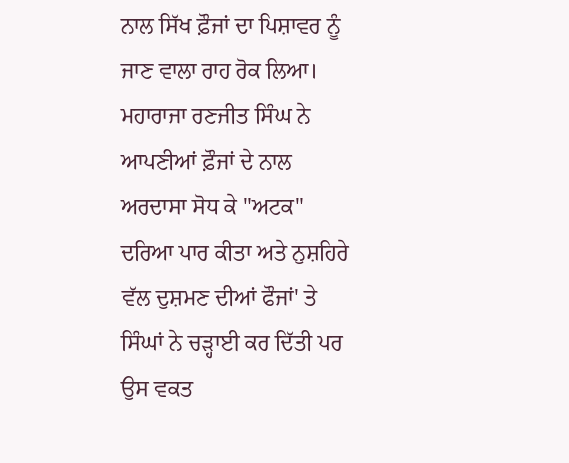ਨਾਲ ਸਿੱਖ ਫ਼ੌਜਾਂ ਦਾ ਪਿਸ਼ਾਵਰ ਨੂੰ ਜਾਣ ਵਾਲਾ ਰਾਹ ਰੋਕ ਲਿਆ। ਮਹਾਰਾਜਾ ਰਣਜੀਤ ਸਿੰਘ ਨੇ ਆਪਣੀਆਂ ਫ਼ੌਜਾਂ ਦੇ ਨਾਲ ਅਰਦਾਸਾ ਸੋਧ ਕੇ "ਅਟਕ" ਦਰਿਆ ਪਾਰ ਕੀਤਾ ਅਤੇ ਨੁਸ਼ਹਿਰੇ ਵੱਲ ਦੁਸ਼ਮਣ ਦੀਆਂ ਫੌਜਾਂ' ਤੇ ਸਿੰਘਾਂ ਨੇ ਚੜ੍ਹਾਈ ਕਰ ਦਿੱਤੀ ਪਰ ਉਸ ਵਕਤ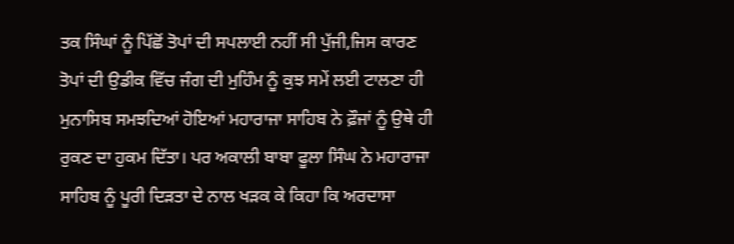ਤਕ ਸਿੰਘਾਂ ਨੂੰ ਪਿੱਛੋਂ ਤੋਪਾਂ ਦੀ ਸਪਲਾਈ ਨਹੀਂ ਸੀ ਪੁੱਜੀ,ਜਿਸ ਕਾਰਣ ਤੋਪਾਂ ਦੀ ਉਡੀਕ ਵਿੱਚ ਜੰਗ ਦੀ ਮੁਹਿੰਮ ਨੂੰ ਕੁਝ ਸਮੇਂ ਲਈ ਟਾਲਣਾ ਹੀ ਮੁਨਾਸਿਬ ਸਮਝਦਿਆਂ ਹੋਇਆਂ ਮਹਾਰਾਜਾ ਸਾਹਿਬ ਨੇ ਫ਼ੌਜਾਂ ਨੂੰ ਉਥੇ ਹੀ ਰੁਕਣ ਦਾ ਹੁਕਮ ਦਿੱਤਾ। ਪਰ ਅਕਾਲੀ ਬਾਬਾ ਫੂਲਾ ਸਿੰਘ ਨੇ ਮਹਾਰਾਜਾ ਸਾਹਿਬ ਨੂੰ ਪੂਰੀ ਦਿੜਤਾ ਦੇ ਨਾਲ ਖੜਕ ਕੇ ਕਿਹਾ ਕਿ ਅਰਦਾਸਾ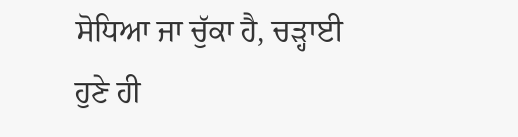ਸੋਧਿਆ ਜਾ ਚੁੱਕਾ ਹੈ, ਚੜ੍ਹਾਈ ਹੁਣੇ ਹੀ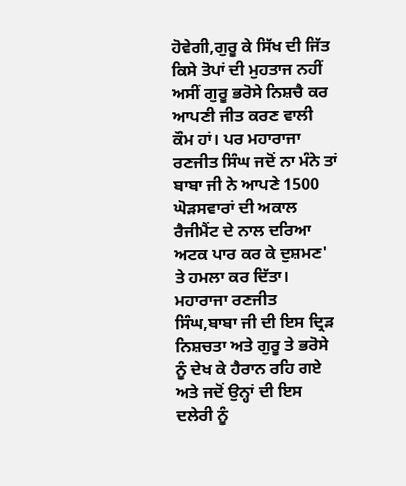ਹੋਵੇਗੀ,ਗੁਰੂ ਕੇ ਸਿੱਖ ਦੀ ਜਿੱਤ ਕਿਸੇ ਤੋਪਾਂ ਦੀ ਮੁਹਤਾਜ ਨਹੀਂ ਅਸੀਂ ਗੁਰੂ ਭਰੋਸੇ ਨਿਸ਼ਚੈ ਕਰ ਆਪਣੀ ਜੀਤ ਕਰਣ ਵਾਲੀ ਕੌਮ ਹਾਂ। ਪਰ ਮਹਾਰਾਜਾ ਰਣਜੀਤ ਸਿੰਘ ਜਦੋਂ ਨਾ ਮੰਨੇ ਤਾਂ ਬਾਬਾ ਜੀ ਨੇ ਆਪਣੇ 1500 ਘੋੜਸਵਾਰਾਂ ਦੀ ਅਕਾਲ ਰੈਜੀਮੈਂਟ ਦੇ ਨਾਲ ਦਰਿਆ ਅਟਕ ਪਾਰ ਕਰ ਕੇ ਦੁਸ਼ਮਣ' ਤੇ ਹਮਲਾ ਕਰ ਦਿੱਤਾ। ਮਹਾਰਾਜਾ ਰਣਜੀਤ ਸਿੰਘ,ਬਾਬਾ ਜੀ ਦੀ ਇਸ ਦ੍ਰਿੜ ਨਿਸ਼ਚਤਾ ਅਤੇ ਗੁਰੂ ਤੇ ਭਰੋਸੇ ਨੂੰ ਦੇਖ ਕੇ ਹੈਰਾਨ ਰਹਿ ਗਏ ਅਤੇ ਜਦੋਂ ਉਨ੍ਹਾਂ ਦੀ ਇਸ ਦਲੇਰੀ ਨੂੰ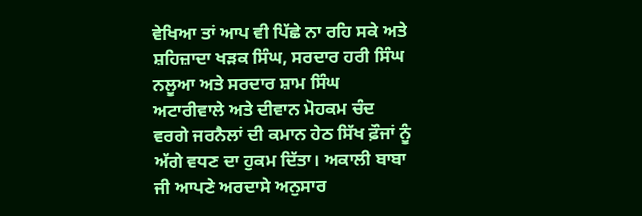ਵੇਖਿਆ ਤਾਂ ਆਪ ਵੀ ਪਿੱਛੇ ਨਾ ਰਹਿ ਸਕੇ ਅਤੇ ਸ਼ਹਿਜ਼ਾਦਾ ਖੜਕ ਸਿੰਘ, ਸਰਦਾਰ ਹਰੀ ਸਿੰਘ ਨਲੂਆ ਅਤੇ ਸਰਦਾਰ ਸ਼ਾਮ ਸਿੰਘ ਅਟਾਰੀਵਾਲੇ ਅਤੇ ਦੀਵਾਨ ਮੋਹਕਮ ਚੰਦ ਵਰਗੇ ਜਰਨੈਲਾਂ ਦੀ ਕਮਾਨ ਹੇਠ ਸਿੱਖ ਫ਼ੌਜਾਂ ਨੂੰ ਅੱਗੇ ਵਧਣ ਦਾ ਹੁਕਮ ਦਿੱਤਾ। ਅਕਾਲੀ ਬਾਬਾ ਜੀ ਆਪਣੇ ਅਰਦਾਸੇ ਅਨੁਸਾਰ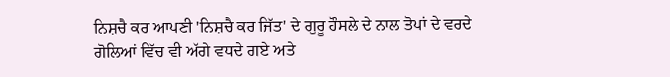ਨਿਸ਼ਚੈ ਕਰ ਆਪਣੀ 'ਨਿਸ਼ਚੈ ਕਰ ਜਿੱਤ' ਦੇ ਗੁਰੂ ਹੌਸਲੇ ਦੇ ਨਾਲ ਤੋਪਾਂ ਦੇ ਵਰਦੇ ਗੋਲਿਆਂ ਵਿੱਚ ਵੀ ਅੱਗੇ ਵਧਦੇ ਗਏ ਅਤੇ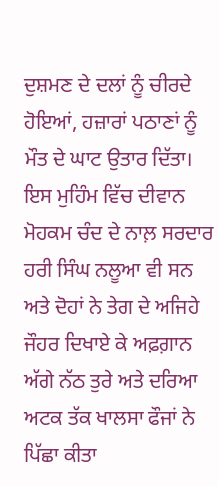ਦੁਸ਼ਮਣ ਦੇ ਦਲਾਂ ਨੂੰ ਚੀਰਦੇ ਹੋਇਆਂ, ਹਜ਼ਾਰਾਂ ਪਠਾਣਾਂ ਨੂੰ ਮੌਤ ਦੇ ਘਾਟ ਉਤਾਰ ਦਿੱਤਾ।
ਇਸ ਮੁਹਿੰਮ ਵਿੱਚ ਦੀਵਾਨ ਮੋਹਕਮ ਚੰਦ ਦੇ ਨਾਲ਼ ਸਰਦਾਰ ਹਰੀ ਸਿੰਘ ਨਲੂਆ ਵੀ ਸਨ ਅਤੇ ਦੋਹਾਂ ਨੇ ਤੇਗ ਦੇ ਅਜਿਹੇ ਜੌਹਰ ਦਿਖਾਏ ਕੇ ਅਫ਼ਗ਼ਾਨ ਅੱਗੇ ਨੱਠ ਤੁਰੇ ਅਤੇ ਦਰਿਆ ਅਟਕ ਤੱਕ ਖਾਲਸਾ ਫੌਜਾਂ ਨੇ ਪਿੱਛਾ ਕੀਤਾ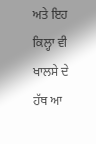ਅਤੇ ਇਹ ਕਿਲ੍ਹਾ ਵੀ ਖਾਲਸੇ ਦੇ ਹੱਥ ਆ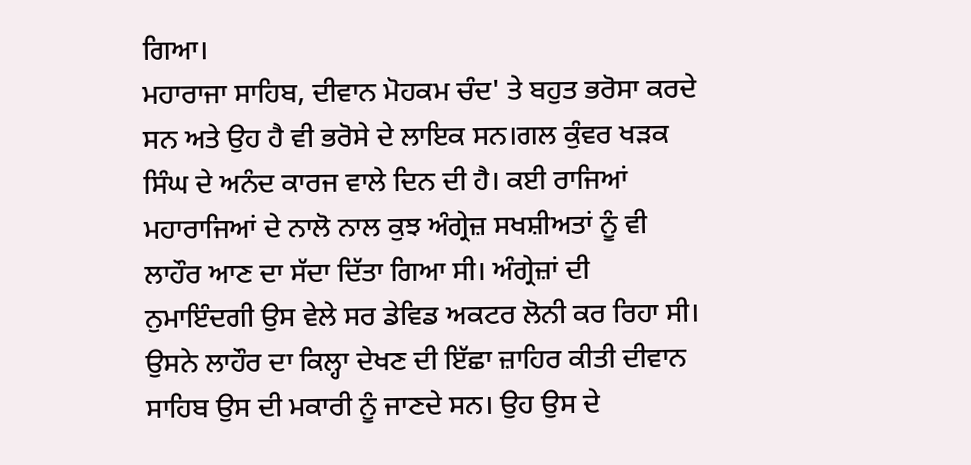ਗਿਆ।
ਮਹਾਰਾਜਾ ਸਾਹਿਬ, ਦੀਵਾਨ ਮੋਹਕਮ ਚੰਦ' ਤੇ ਬਹੁਤ ਭਰੋਸਾ ਕਰਦੇ ਸਨ ਅਤੇ ਉਹ ਹੈ ਵੀ ਭਰੋਸੇ ਦੇ ਲਾਇਕ ਸਨ।ਗਲ ਕੁੰਵਰ ਖੜਕ ਸਿੰਘ ਦੇ ਅਨੰਦ ਕਾਰਜ ਵਾਲੇ ਦਿਨ ਦੀ ਹੈ। ਕਈ ਰਾਜਿਆਂ ਮਹਾਰਾਜਿਆਂ ਦੇ ਨਾਲੋ ਨਾਲ ਕੁਝ ਅੰਗ੍ਰੇਜ਼ ਸਖਸ਼ੀਅਤਾਂ ਨੂੰ ਵੀ ਲਾਹੌਰ ਆਣ ਦਾ ਸੱਦਾ ਦਿੱਤਾ ਗਿਆ ਸੀ। ਅੰਗ੍ਰੇਜ਼ਾਂ ਦੀ ਨੁਮਾਇੰਦਗੀ ਉਸ ਵੇਲੇ ਸਰ ਡੇਵਿਡ ਅਕਟਰ ਲੋਨੀ ਕਰ ਰਿਹਾ ਸੀ। ਉਸਨੇ ਲਾਹੌਰ ਦਾ ਕਿਲ੍ਹਾ ਦੇਖਣ ਦੀ ਇੱਛਾ ਜ਼ਾਹਿਰ ਕੀਤੀ ਦੀਵਾਨ ਸਾਹਿਬ ਉਸ ਦੀ ਮਕਾਰੀ ਨੂੰ ਜਾਣਦੇ ਸਨ। ਉਹ ਉਸ ਦੇ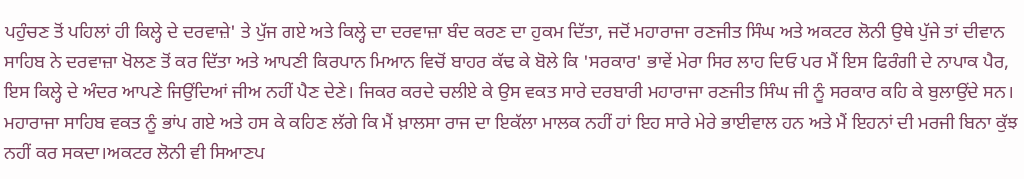ਪਹੁੰਚਣ ਤੋਂ ਪਹਿਲਾਂ ਹੀ ਕਿਲ੍ਹੇ ਦੇ ਦਰਵਾਜ਼ੇ' ਤੇ ਪੁੱਜ ਗਏ ਅਤੇ ਕਿਲ੍ਹੇ ਦਾ ਦਰਵਾਜ਼ਾ ਬੰਦ ਕਰਣ ਦਾ ਹੁਕਮ ਦਿੱਤਾ, ਜਦੋਂ ਮਹਾਰਾਜਾ ਰਣਜੀਤ ਸਿੰਘ ਅਤੇ ਅਕਟਰ ਲੋਨੀ ਉਥੇ ਪੁੱਜੇ ਤਾਂ ਦੀਵਾਨ ਸਾਹਿਬ ਨੇ ਦਰਵਾਜ਼ਾ ਖੋਲਣ ਤੋਂ ਕਰ ਦਿੱਤਾ ਅਤੇ ਆਪਣੀ ਕਿਰਪਾਨ ਮਿਆਨ ਵਿਚੋਂ ਬਾਹਰ ਕੱਢ ਕੇ ਬੋਲੇ ਕਿ 'ਸਰਕਾਰ' ਭਾਵੇਂ ਮੇਰਾ ਸਿਰ ਲਾਹ ਦਿਓ ਪਰ ਮੈਂ ਇਸ ਫਿਰੰਗੀ ਦੇ ਨਾਪਾਕ ਪੈਰ, ਇਸ ਕਿਲ੍ਹੇ ਦੇ ਅੰਦਰ ਆਪਣੇ ਜਿਉਂਦਿਆਂ ਜੀਅ ਨਹੀਂ ਪੈਣ ਦੇਣੇ। ਜਿਕਰ ਕਰਦੇ ਚਲੀਏ ਕੇ ਉਸ ਵਕਤ ਸਾਰੇ ਦਰਬਾਰੀ ਮਹਾਰਾਜਾ ਰਣਜੀਤ ਸਿੰਘ ਜੀ ਨੂੰ ਸਰਕਾਰ ਕਹਿ ਕੇ ਬੁਲਾਉਂਦੇ ਸਨ।
ਮਹਾਰਾਜਾ ਸਾਹਿਬ ਵਕਤ ਨੂੰ ਭਾਂਪ ਗਏ ਅਤੇ ਹਸ ਕੇ ਕਹਿਣ ਲੱਗੇ ਕਿ ਮੈਂ ਖ਼ਾਲਸਾ ਰਾਜ ਦਾ ਇਕੱਲਾ ਮਾਲਕ ਨਹੀਂ ਹਾਂ ਇਹ ਸਾਰੇ ਮੇਰੇ ਭਾਈਵਾਲ ਹਨ ਅਤੇ ਮੈਂ ਇਹਨਾਂ ਦੀ ਮਰਜੀ ਬਿਨਾ ਕੁੱਝ ਨਹੀਂ ਕਰ ਸਕਦਾ।ਅਕਟਰ ਲੋਨੀ ਵੀ ਸਿਆਣਪ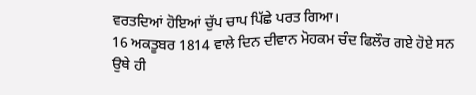ਵਰਤਦਿਆਂ ਹੋਇਆਂ ਚੁੱਪ ਚਾਪ ਪਿੱਛੇ ਪਰਤ ਗਿਆ।
16 ਅਕਤੂਬਰ 1814 ਵਾਲੇ ਦਿਨ ਦੀਵਾਨ ਮੋਹਕਮ ਚੰਦ ਫਿਲੌਰ ਗਏ ਹੋਏ ਸਨ ਉਥੇ ਹੀ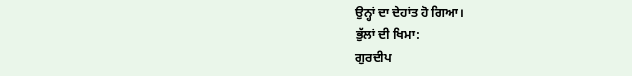ਉਨ੍ਹਾਂ ਦਾ ਦੇਹਾਂਤ ਹੋ ਗਿਆ।
ਭੁੱਲਾਂ ਦੀ ਖਿਮਾ:
ਗੁਰਦੀਪ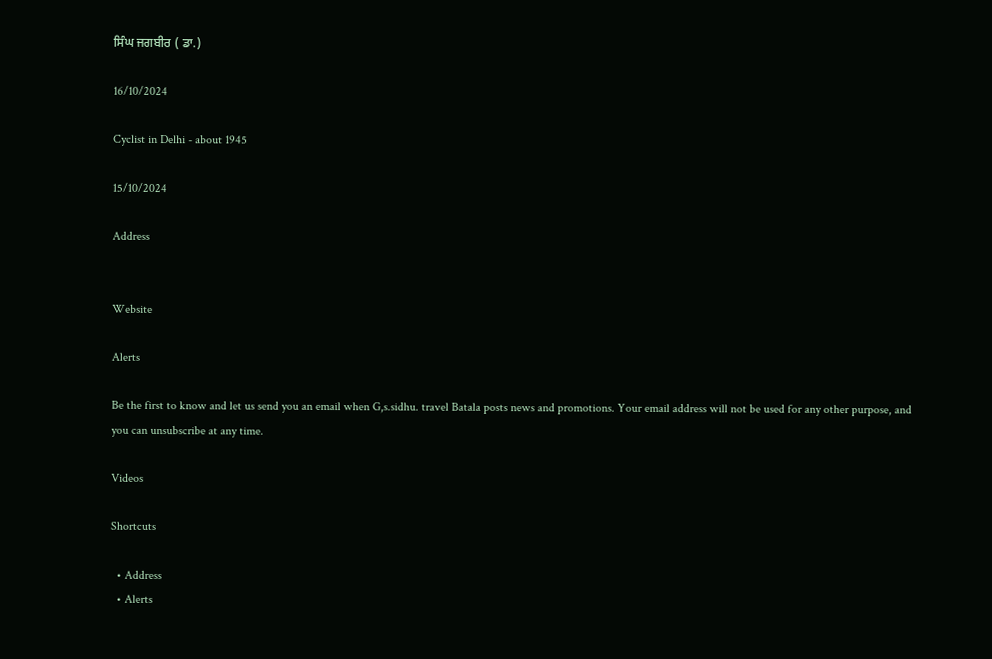ਸਿੰਘ ਜਗਬੀਰ ( ਡਾ.)

16/10/2024

Cyclist in Delhi - about 1945

15/10/2024

Address


Website

Alerts

Be the first to know and let us send you an email when G,s.sidhu. travel Batala posts news and promotions. Your email address will not be used for any other purpose, and you can unsubscribe at any time.

Videos

Shortcuts

  • Address
  • Alerts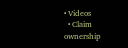• Videos
  • Claim ownership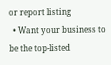or report listing
  • Want your business to be the top-listed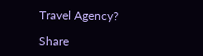Travel Agency?

Share